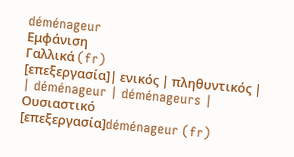déménageur
Εμφάνιση
Γαλλικά (fr)
[επεξεργασία]| ενικός | πληθυντικός |
| déménageur | déménageurs |
Ουσιαστικό
[επεξεργασία]déménageur (fr)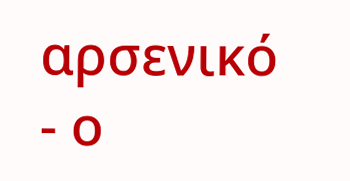αρσενικό
- ο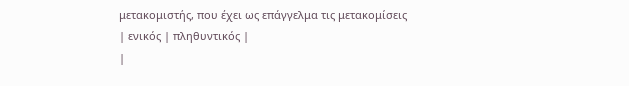μετακομιστής, που έχει ως επάγγελμα τις μετακομίσεις
| ενικός | πληθυντικός |
|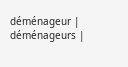déménageur | déménageurs |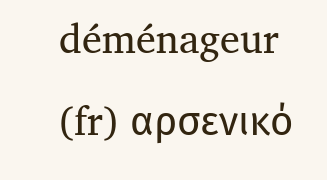déménageur (fr) αρσενικό